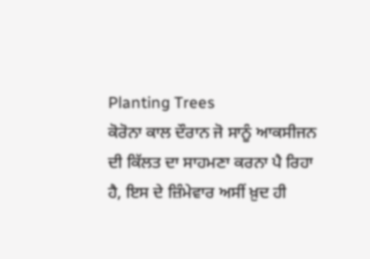Planting Trees
ਕੋਰੋਨਾ ਕਾਲ ਦੌਰਾਨ ਜੋ ਸਾਨੂੰ ਆਕਸੀਜਨ ਦੀ ਕਿੱਲਤ ਦਾ ਸਾਹਮਣਾ ਕਰਨਾ ਪੈ ਰਿਹਾ ਹੈ, ਇਸ ਦੇ ਜ਼ਿੰਮੇਵਾਰ ਅਸੀਂ ਖ਼ੁਦ ਹੀ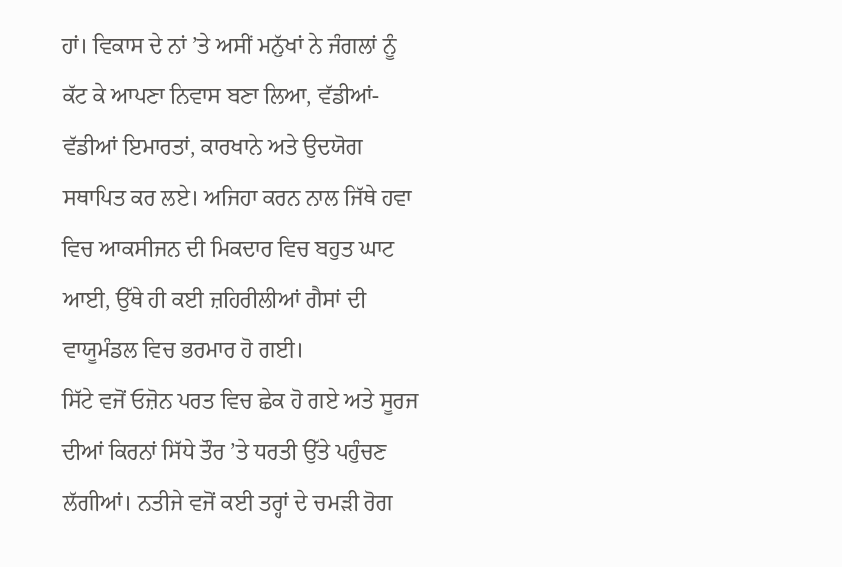ਹਾਂ। ਵਿਕਾਸ ਦੇ ਨਾਂ ’ਤੇ ਅਸੀਂ ਮਨੁੱਖਾਂ ਨੇ ਜੰਗਲਾਂ ਨੂੰ ਕੱਟ ਕੇ ਆਪਣਾ ਨਿਵਾਸ ਬਣਾ ਲਿਆ, ਵੱਡੀਆਂ-ਵੱਡੀਆਂ ਇਮਾਰਤਾਂ, ਕਾਰਖਾਨੇ ਅਤੇ ਉਦਯੋਗ ਸਥਾਪਿਤ ਕਰ ਲਏ। ਅਜਿਹਾ ਕਰਨ ਨਾਲ ਜਿੱਥੇ ਹਵਾ ਵਿਚ ਆਕਸੀਜਨ ਦੀ ਮਿਕਦਾਰ ਵਿਚ ਬਹੁਤ ਘਾਟ ਆਈ, ਉੱਥੇ ਹੀ ਕਈ ਜ਼ਹਿਰੀਲੀਆਂ ਗੈਸਾਂ ਦੀ ਵਾਯੂਮੰਡਲ ਵਿਚ ਭਰਮਾਰ ਹੋ ਗਈ।
ਸਿੱਟੇ ਵਜੋਂ ਓਜ਼ੋਨ ਪਰਤ ਵਿਚ ਛੇਕ ਹੋ ਗਏ ਅਤੇ ਸੂਰਜ ਦੀਆਂ ਕਿਰਨਾਂ ਸਿੱਧੇ ਤੌਰ ’ਤੇ ਧਰਤੀ ਉੱਤੇ ਪਹੁੰਚਣ ਲੱਗੀਆਂ। ਨਤੀਜੇ ਵਜੋਂ ਕਈ ਤਰ੍ਹਾਂ ਦੇ ਚਮੜੀ ਰੋਗ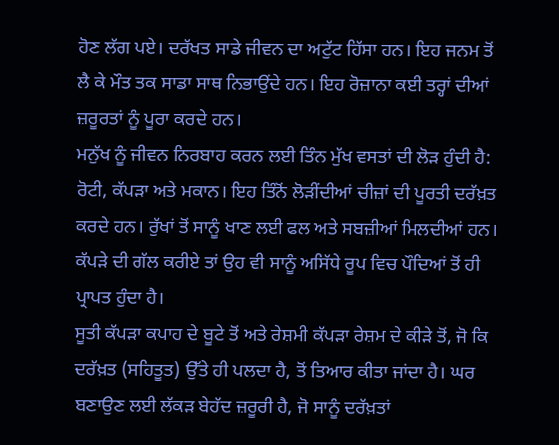ਹੋਣ ਲੱਗ ਪਏ। ਦਰੱਖਤ ਸਾਡੇ ਜੀਵਨ ਦਾ ਅਟੁੱਟ ਹਿੱਸਾ ਹਨ। ਇਹ ਜਨਮ ਤੋਂ ਲੈ ਕੇ ਮੌਤ ਤਕ ਸਾਡਾ ਸਾਥ ਨਿਭਾਉਂਦੇ ਹਨ। ਇਹ ਰੋਜ਼ਾਨਾ ਕਈ ਤਰ੍ਹਾਂ ਦੀਆਂ ਜ਼ਰੂਰਤਾਂ ਨੂੰ ਪੂਰਾ ਕਰਦੇ ਹਨ।
ਮਨੁੱਖ ਨੂੰ ਜੀਵਨ ਨਿਰਬਾਹ ਕਰਨ ਲਈ ਤਿੰਨ ਮੁੱਖ ਵਸਤਾਂ ਦੀ ਲੋੜ ਹੁੰਦੀ ਹੈ: ਰੋਟੀ, ਕੱਪੜਾ ਅਤੇ ਮਕਾਨ। ਇਹ ਤਿੰਨੋਂ ਲੋੜੀਂਦੀਆਂ ਚੀਜ਼ਾਂ ਦੀ ਪੂਰਤੀ ਦਰੱਖ਼ਤ ਕਰਦੇ ਹਨ। ਰੁੱਖਾਂ ਤੋਂ ਸਾਨੂੰ ਖਾਣ ਲਈ ਫਲ ਅਤੇ ਸਬਜ਼ੀਆਂ ਮਿਲਦੀਆਂ ਹਨ। ਕੱਪੜੇ ਦੀ ਗੱਲ ਕਰੀਏ ਤਾਂ ਉਹ ਵੀ ਸਾਨੂੰ ਅਸਿੱਧੇ ਰੂਪ ਵਿਚ ਪੌਦਿਆਂ ਤੋਂ ਹੀ ਪ੍ਰਾਪਤ ਹੁੰਦਾ ਹੈ।
ਸੂਤੀ ਕੱਪੜਾ ਕਪਾਹ ਦੇ ਬੂਟੇ ਤੋਂ ਅਤੇ ਰੇਸ਼ਮੀ ਕੱਪੜਾ ਰੇਸ਼ਮ ਦੇ ਕੀੜੇ ਤੋਂ, ਜੋ ਕਿ ਦਰੱਖ਼ਤ (ਸਹਿਤੂਤ) ਉੱਤੇ ਹੀ ਪਲਦਾ ਹੈ, ਤੋਂ ਤਿਆਰ ਕੀਤਾ ਜਾਂਦਾ ਹੈ। ਘਰ ਬਣਾਉਣ ਲਈ ਲੱਕੜ ਬੇਹੱਦ ਜ਼ਰੂਰੀ ਹੈ, ਜੋ ਸਾਨੂੰ ਦਰੱਖ਼ਤਾਂ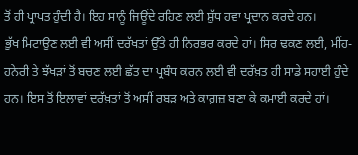ਤੋਂ ਹੀ ਪ੍ਰਾਪਤ ਹੁੰਦੀ ਹੈ। ਇਹ ਸਾਨੂੰ ਜਿਊਂਦੇ ਰਹਿਣ ਲਈ ਸ਼ੁੱਧ ਹਵਾ ਪ੍ਰਦਾਨ ਕਰਦੇ ਹਨ।
ਭੁੱਖ ਮਿਟਾਉਣ ਲਈ ਵੀ ਅਸੀਂ ਦਰੱਖਤਾਂ ਉੱਤੇ ਹੀ ਨਿਰਭਰ ਕਰਦੇ ਹਾਂ। ਸਿਰ ਢਕਣ ਲਈ, ਮੀਂਹ-ਹਨੇਰੀ ਤੇ ਝੱਖੜਾਂ ਤੋਂ ਬਚਣ ਲਈ ਛੱਤ ਦਾ ਪ੍ਰਬੰਧ ਕਰਨ ਲਈ ਵੀ ਦਰੱਖ਼ਤ ਹੀ ਸਾਡੇ ਸਹਾਈ ਹੁੰਦੇ ਹਨ। ਇਸ ਤੋਂ ਇਲਾਵਾਂ ਦਰੱਖ਼ਤਾਂ ਤੋਂ ਅਸੀਂ ਰਬੜ ਅਤੇ ਕਾਗ਼ਜ਼ ਬਣਾ ਕੇ ਕਮਾਈ ਕਰਦੇ ਹਾਂ।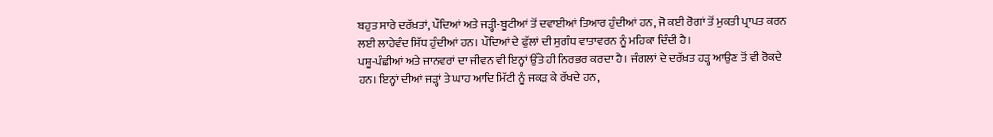ਬਹੁਤ ਸਾਰੇ ਦਰੱਖ਼ਤਾਂ, ਪੌਦਿਆਂ ਅਤੇ ਜੜ੍ਹੀ-ਬੂਟੀਆਂ ਤੋਂ ਦਵਾਈਆਂ ਤਿਆਰ ਹੁੰਦੀਆਂ ਹਨ, ਜੋ ਕਈ ਰੋਗਾਂ ਤੋਂ ਮੁਕਤੀ ਪ੍ਰਾਪਤ ਕਰਨ ਲਈ ਲਾਹੇਵੰਦ ਸਿੱਧ ਹੁੰਦੀਆਂ ਹਨ। ਪੌਦਿਆਂ ਦੇ ਫੁੱਲਾਂ ਦੀ ਸੁਗੰਧ ਵਾਤਾਵਰਨ ਨੂੰ ਮਹਿਕਾ ਦਿੰਦੀ ਹੈ।
ਪਸ਼ੂ-ਪੰਛੀਆਂ ਅਤੇ ਜਾਨਵਰਾਂ ਦਾ ਜੀਵਨ ਵੀ ਇਨ੍ਹਾਂ ਉੱਤੇ ਹੀ ਨਿਰਭਰ ਕਰਦਾ ਹੈ। ਜੰਗਲਾਂ ਦੇ ਦਰੱਖ਼ਤ ਹੜ੍ਹ ਆਉਣ ਤੋਂ ਵੀ ਰੋਕਦੇ ਹਨ। ਇਨ੍ਹਾਂ ਦੀਆਂ ਜੜ੍ਹਾਂ ਤੇ ਘਾਹ ਆਦਿ ਮਿੱਟੀ ਨੂੰ ਜਕੜ ਕੇ ਰੱਖਦੇ ਹਨ,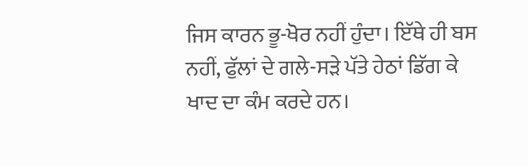ਜਿਸ ਕਾਰਨ ਭੂ-ਖੋਰ ਨਹੀਂ ਹੁੰਦਾ। ਇੱਥੇ ਹੀ ਬਸ ਨਹੀਂ, ਫੁੱਲਾਂ ਦੇ ਗਲੇ-ਸੜੇ ਪੱਤੇ ਹੇਠਾਂ ਡਿੱਗ ਕੇ ਖਾਦ ਦਾ ਕੰਮ ਕਰਦੇ ਹਨ।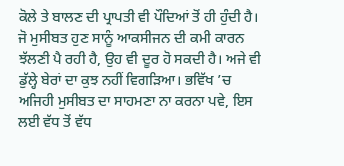ਕੋਲੇ ਤੇ ਬਾਲਣ ਦੀ ਪ੍ਰਾਪਤੀ ਵੀ ਪੌਦਿਆਂ ਤੋਂ ਹੀ ਹੁੰਦੀ ਹੈ।
ਜੋ ਮੁਸੀਬਤ ਹੁਣ ਸਾਨੂੰ ਆਕਸੀਜਨ ਦੀ ਕਮੀ ਕਾਰਨ ਝੱਲਣੀ ਪੈ ਰਹੀ ਹੈ, ਉਹ ਵੀ ਦੂਰ ਹੋ ਸਕਦੀ ਹੈ। ਅਜੇ ਵੀ ਡੁੱਲ੍ਹੇ ਬੇਰਾਂ ਦਾ ਕੁਝ ਨਹੀਂ ਵਿਗੜਿਆ। ਭਵਿੱਖ ’ਚ ਅਜਿਹੀ ਮੁਸੀਬਤ ਦਾ ਸਾਹਮਣਾ ਨਾ ਕਰਨਾ ਪਵੇ, ਇਸ ਲਈ ਵੱਧ ਤੋਂ ਵੱਧ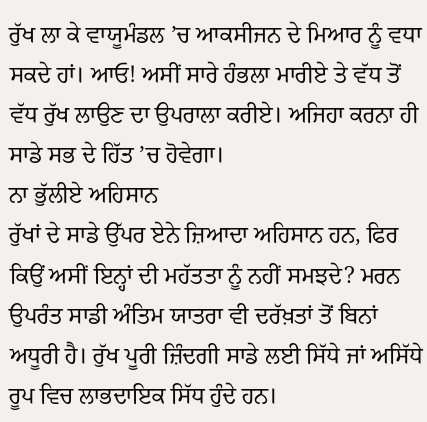ਰੁੱਖ ਲਾ ਕੇ ਵਾਯੂਮੰਡਲ ’ਚ ਆਕਸੀਜਨ ਦੇ ਮਿਆਰ ਨੂੰ ਵਧਾ ਸਕਦੇ ਹਾਂ। ਆਓ! ਅਸੀਂ ਸਾਰੇ ਹੰਭਲਾ ਮਾਰੀਏ ਤੇ ਵੱਧ ਤੋਂ ਵੱਧ ਰੁੱਖ ਲਾਉਣ ਦਾ ਉਪਰਾਲਾ ਕਰੀਏ। ਅਜਿਹਾ ਕਰਨਾ ਹੀ ਸਾਡੇ ਸਭ ਦੇ ਹਿੱਤ ’ਚ ਹੋਵੇਗਾ।
ਨਾ ਭੁੱਲੀਏ ਅਹਿਸਾਨ
ਰੁੱਖਾਂ ਦੇ ਸਾਡੇ ਉੱਪਰ ਏਨੇ ਜ਼ਿਆਦਾ ਅਹਿਸਾਨ ਹਨ, ਫਿਰ ਕਿਉਂ ਅਸੀਂ ਇਨ੍ਹਾਂ ਦੀ ਮਹੱਤਤਾ ਨੂੰ ਨਹੀਂ ਸਮਝਦੇ? ਮਰਨ ਉਪਰੰਤ ਸਾਡੀ ਅੰਤਿਮ ਯਾਤਰਾ ਵੀ ਦਰੱਖ਼ਤਾਂ ਤੋਂ ਬਿਨਾਂ ਅਧੂਰੀ ਹੈ। ਰੁੱਖ ਪੂਰੀ ਜ਼ਿੰਦਗੀ ਸਾਡੇ ਲਈ ਸਿੱਧੇ ਜਾਂ ਅਸਿੱਧੇ ਰੂਪ ਵਿਚ ਲਾਭਦਾਇਕ ਸਿੱਧ ਹੁੰਦੇ ਹਨ।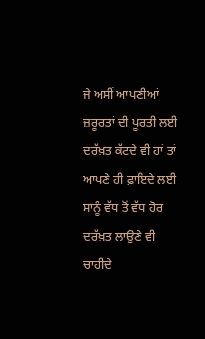ਜੇ ਅਸੀਂ ਆਪਣੀਆਂ ਜ਼ਰੂਰਤਾਂ ਦੀ ਪੂਰਤੀ ਲਈ ਦਰੱਖ਼ਤ ਕੱਟਦੇ ਵੀ ਹਾਂ ਤਾਂ ਆਪਣੇ ਹੀ ਫ਼ਾਇਦੇ ਲਈ ਸਾਨੂੰ ਵੱਧ ਤੋਂ ਵੱਧ ਹੋਰ ਦਰੱਖ਼ਤ ਲਾਉਣੇ ਵੀ ਚਾਹੀਦੇ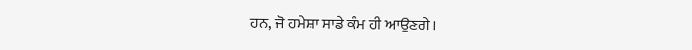ਹਨ, ਜੋ ਹਮੇਸ਼ਾ ਸਾਡੇ ਕੰਮ ਹੀ ਆਉਣਗੇ।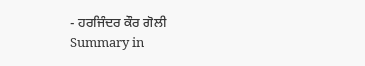- ਹਰਜਿੰਦਰ ਕੌਰ ਗੋਲੀ
Summary in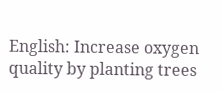English: Increase oxygen quality by planting trees